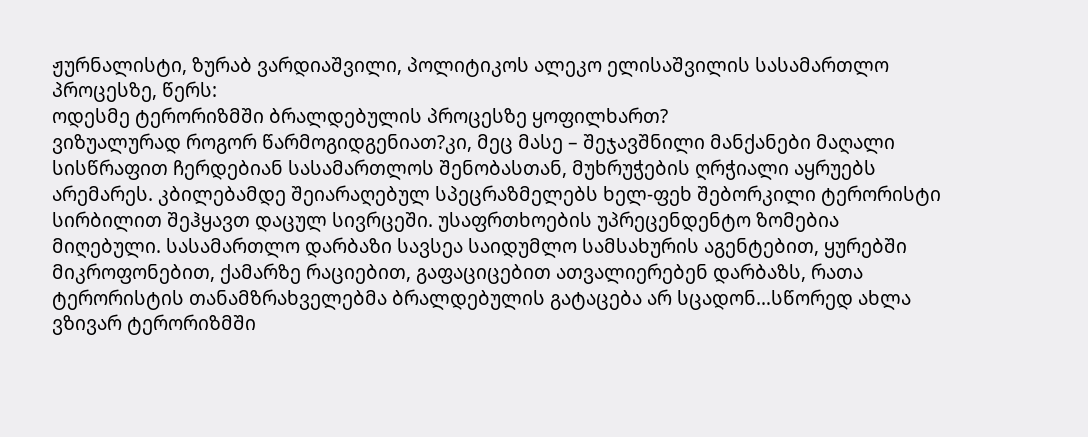ჟურნალისტი, ზურაბ ვარდიაშვილი, პოლიტიკოს ალეკო ელისაშვილის სასამართლო პროცესზე, წერს:
ოდესმე ტერორიზმში ბრალდებულის პროცესზე ყოფილხართ?
ვიზუალურად როგორ წარმოგიდგენიათ?კი, მეც მასე – შეჯავშნილი მანქანები მაღალი სისწრაფით ჩერდებიან სასამართლოს შენობასთან, მუხრუჭების ღრჭიალი აყრუებს არემარეს. კბილებამდე შეიარაღებულ სპეცრაზმელებს ხელ-ფეხ შებორკილი ტერორისტი სირბილით შეჰყავთ დაცულ სივრცეში. უსაფრთხოების უპრეცენდენტო ზომებია მიღებული. სასამართლო დარბაზი სავსეა საიდუმლო სამსახურის აგენტებით, ყურებში მიკროფონებით, ქამარზე რაციებით, გაფაციცებით ათვალიერებენ დარბაზს, რათა ტერორისტის თანამზრახველებმა ბრალდებულის გატაცება არ სცადონ…სწორედ ახლა ვზივარ ტერორიზმში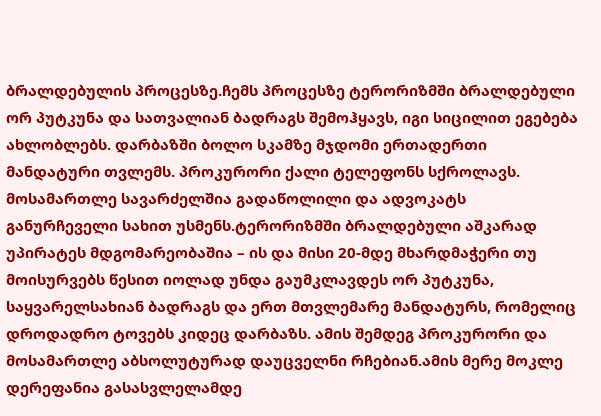ბრალდებულის პროცესზე.ჩემს პროცესზე ტერორიზმში ბრალდებული ორ პუტკუნა და სათვალიან ბადრაგს შემოჰყავს, იგი სიცილით ეგებება ახლობლებს. დარბაზში ბოლო სკამზე მჯდომი ერთადერთი მანდატური თვლემს. პროკურორი ქალი ტელეფონს სქროლავს. მოსამართლე სავარძელშია გადაწოლილი და ადვოკატს განურჩეველი სახით უსმენს.ტერორიზმში ბრალდებული აშკარად უპირატეს მდგომარეობაშია – ის და მისი 20-მდე მხარდმაჭერი თუ მოისურვებს წესით იოლად უნდა გაუმკლავდეს ორ პუტკუნა, საყვარელსახიან ბადრაგს და ერთ მთვლემარე მანდატურს, რომელიც დროდადრო ტოვებს კიდეც დარბაზს. ამის შემდეგ პროკურორი და მოსამართლე აბსოლუტურად დაუცველნი რჩებიან.ამის მერე მოკლე დერეფანია გასასვლელამდე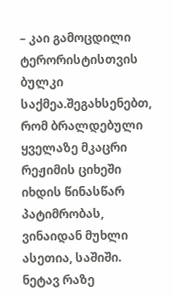– კაი გამოცდილი ტერორისტისთვის ბულკი საქმეა.შეგახსენებთ, რომ ბრალდებული ყველაზე მკაცრი რეჟიმის ციხეში იხდის წინასწარ პატიმრობას, ვინაიდან მუხლი ასეთია, საშიში.
ნეტავ რაზე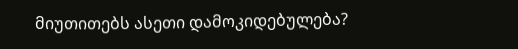მიუთითებს ასეთი დამოკიდებულება?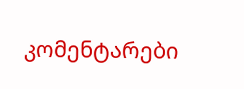კომენტარები